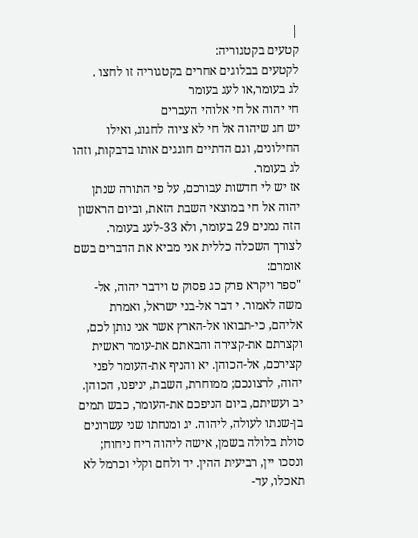|
קטעים בקטגוריה:
לקטעים בבלוגים אחרים בקטגוריה זו לחצו .
לג בעומר,או לעג בעומר
חי יהוה אל חי אלוהי העברים
יש חג שיהוה אל חי לא ציוה לחגוג, ואילו החילונים, וגם הדתיים חוגגים אותו בדבקות, וזהו לג בעומר.
אז יש לי חדשות עבורכם, על פי התורה שנתן יהוה אל חי במוצאי השבת הזאת, וביום הראשון הזה נמנים 29 בעומר, ולא 33-לעג בעומר.
לצורך השכלה כללית אני מביא את הדברים בשם אומרם:
"ספר ויקרא פרק כג פסוק ט וידבר יהוה, אל-משה לאמור. י דבר אל-בני ישראל, ואמרת אליהם, כי-תבואו אל-הארץ אשר אני נותן לכם, וקצרתם את-קצירה והבאתם את-עומר ראשית קצירכם, אל-הכוהן. יא והניף את-העומר לפני יהוה, לרצונכם; ממוחרת, השבת, יניפנו, הכוהן. יב ועשיתם, ביום הניפכם את-העומר, כבש תמים בן-שנתו לעולה, ליהוה. יג ומנחתו שני עשרונים סולת בלולה בשמן, אישה ליהוה ריח ניחוח; ונסכו יין, רביעית ההין. יד ולחם וקלי וכרמל לא תאכלו, עד-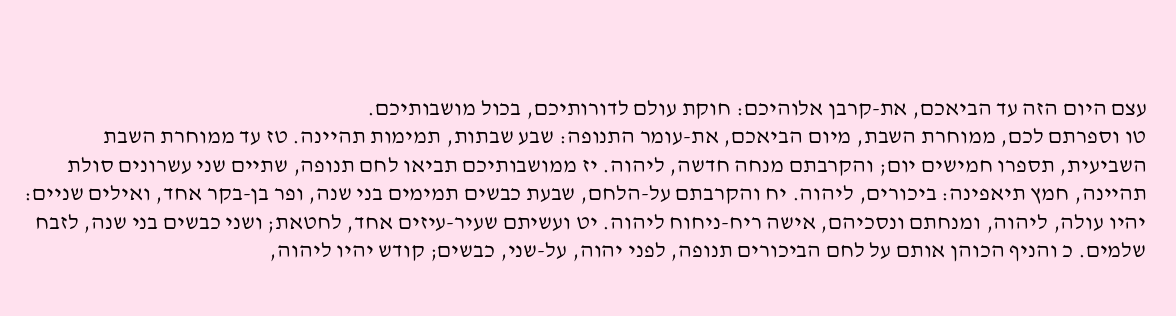עצם היום הזה עד הביאכם, את-קרבן אלוהיכם: חוקת עולם לדורותיכם, בכול מושבותיכם.
טו וספרתם לכם, ממוחרת השבת, מיום הביאכם, את-עומר התנופה: שבע שבתות, תמימות תהיינה. טז עד ממוחרת השבת השביעית, תספרו חמישים יום; והקרבתם מנחה חדשה, ליהוה. יז ממושבותיכם תביאו לחם תנופה, שתיים שני עשרונים סולת תהיינה, חמץ תיאפינה: ביכורים, ליהוה. יח והקרבתם על-הלחם, שבעת כבשים תמימים בני שנה, ופר בן-בקר אחד, ואילים שניים: יהיו עולה, ליהוה, ומנחתם ונסכיהם, אישה ריח-ניחוח ליהוה. יט ועשיתם שעיר-עיזים אחד, לחטאת; ושני כבשים בני שנה, לזבח שלמים. כ והניף הכוהן אותם על לחם הביכורים תנופה, לפני יהוה, על-שני, כבשים; קודש יהיו ליהוה,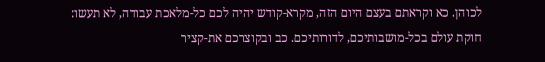לכוהן. כא וקראתם בעצם היום הזה, מקרא-קודש יהיה לכם כל-מלאכת עבודה, לא תעשו: חוקת עולם בכל-מושבותיכם, לדורותיכם. כב ובקוצרכם את-קציר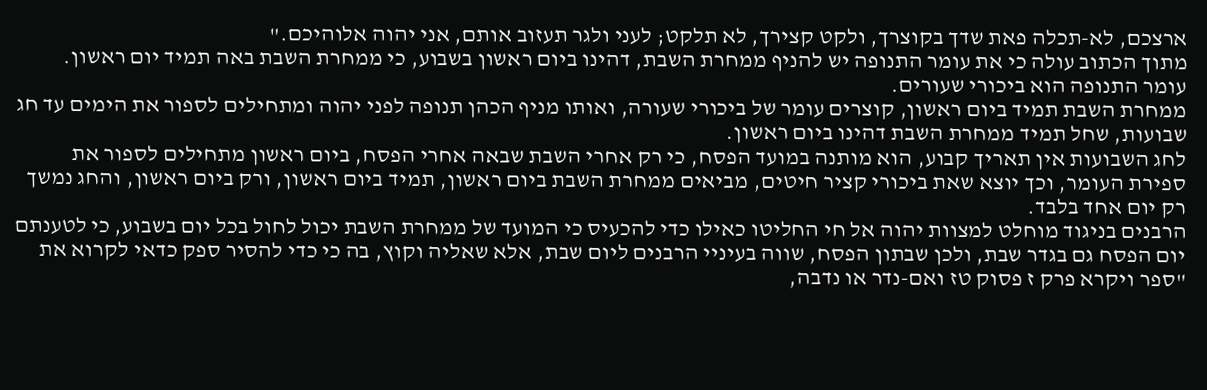ארצכם, לא-תכלה פאת שדך בקוצרך, ולקט קצירך, לא תלקט; לעני ולגר תעזוב אותם, אני יהוה אלוהיכם."
מתוך הכתוב עולה כי את עומר התנופה יש להניף ממחרת השבת, דהינו ביום ראשון בשבוע, כי ממחרת השבת באה תמיד יום ראשון.
עומר התנופה הוא ביכורי שעורים.
ממחרת השבת תמיד ביום ראשון, קוצרים עומר של ביכורי שעורה, ואותו מניף הכהן תנופה לפני יהוה ומתחילים לספור את הימים עד חג שבועות, שחל תמיד ממחרת השבת דהינו ביום ראשון.
לחג השבועות אין תאריך קבוע, הוא מותנה במועד הפסח, כי רק אחרי השבת שבאה אחרי הפסח, ביום ראשון מתחילים לספור את ספירת העומר, וכך יוצא שאת ביכורי קציר חיטים, מביאים ממחרת השבת ביום ראשון, תמיד ביום ראשון, ורק ביום ראשון, והחג נמשך רק יום אחד בלבד.
הרבנים בניגוד מוחלט למצוות יהוה אל חי החליטו כאילו כדי להכעיס כי המועד של ממחרת השבת יכול לחול בכל יום בשבוע, כי לטענתם יום הפסח גם בגדר שבת, ולכן שבתון הפסח, שווה בעיניי הרבנים ליום שבת, אלא שאליה וקוץ, בה כי כדי להסיר ספק כדאי לקרוא את "ספר ויקרא פרק ז פסוק טז ואם-נדר או נדבה,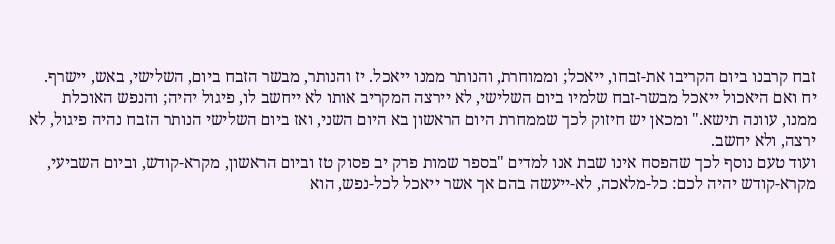זבח קרבנו ביום הקריבו את-זבחו, ייאכל; וממוחרת, והנותר ממנו ייאכל. יז והנותר, מבשר הזבח ביום, השלישי, באש, יישרף. יח ואם היאכול ייאכל מבשר-זבח שלמיו ביום השלישי, לא יירצה המקריב אותו לא ייחשב לו, פיגול יהיה; והנפש האוכלת ממנו, עוונה תישא." ומכאן יש חיזוק לכך שממחרת היום הראשון בא היום השני, ואז ביום השלישי הנותר הזבח נהיה פיגול, לא ירצה, ולא יחשב.
ועוד טעם נוסף לכך שהפסח אינו שבת אנו למדים "בספר שמות פרק יב פסוק טז וביום הראשון, מקרא-קודש, וביום השביעי, מקרא-קודש יהיה לכם: כל-מלאכה, לא-ייעשה בהם אך אשר ייאכל לכל-נפש, הוא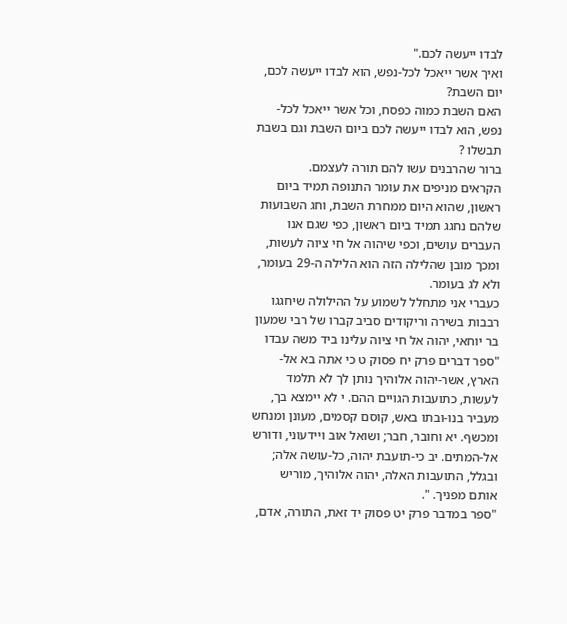לבדו ייעשה לכם."
ואיך אשר ייאכל לכל-נפש, הוא לבדו ייעשה לכם, יום השבת?
האם השבת כמוה כפסח, וכל אשר ייאכל לכל-נפש, הוא לבדו ייעשה לכם ביום השבת וגם בשבת תבשלו ?
ברור שהרבנים עשו להם תורה לעצמם.
הקראים מניפים את עומר התנופה תמיד ביום ראשון, שהוא היום ממחרת השבת, וחג השבועות שלהם נחגג תמיד ביום ראשון, כפי שגם אנו העברים עושים, וכפי שיהוה אל חי ציוה לעשות, ומכך מובן שהלילה הזה הוא הלילה ה-29 בעומר, ולא לג בעומר.
כעברי אני מתחלל לשמוע על ההילולה שיחגגו רבבות בשירה וריקודים סביב קברו של רבי שמעון בר יוחאי, יהוה אל חי ציוה עלינו ביד משה עבדו "ספר דברים פרק יח פסוק ט כי אתה בא אל-הארץ, אשר-יהוה אלוהיך נותן לך לא תלמד לעשות, כתועבות הגויים ההם. י לא יימצא בך, מעביר בנו-ובתו באש, קוסם קסמים, מעונן ומנחש ומכשף. יא וחובר, חבר; ושואל אוב ויידעוני, ודורש אל-המתים. יב כי-תועבת יהוה, כל-עושה אלה; ובגלל, התועבות האלה, יהוה אלוהיך, מוריש אותם מפניך. ".
"ספר במדבר פרק יט פסוק יד זאת, התורה, אדם,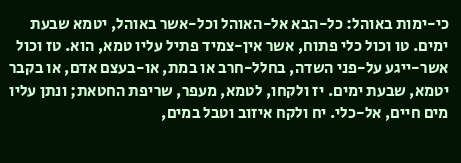כי-ימות באוהל: כל-הבא אל-האוהל וכל-אשר באוהל, יטמא שבעת ימים. טו וכול כלי פתוח, אשר אין-צמיד פתיל עליו טמא, הוא. טז וכול אשר-ייגע על-פני השדה, בחלל-חרב או במת, או-בעצם אדם, או בקבר יטמא, שבעת ימים. יז ולקחו, לטמא, מעפר, שריפת החטאת; ונתן עליו מים חיים, אל-כלי. יח ולקח איזוב וטבל במים,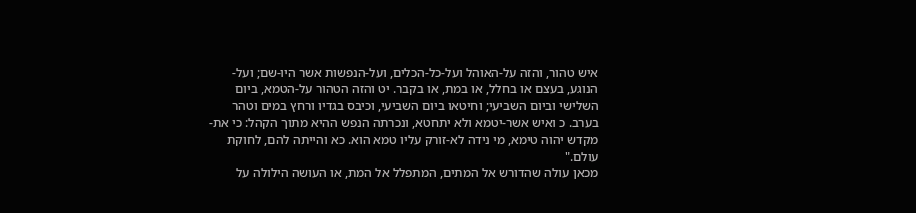איש טהור, והזה על-האוהל ועל-כל-הכלים, ועל-הנפשות אשר היו-שם; ועל-הנוגע, בעצם או בחלל, או במת, או בקבר. יט והזה הטהור על-הטמא, ביום השלישי וביום השביעי; וחיטאו ביום השביעי, וכיבס בגדיו ורחץ במים וטהר בערב. כ ואיש אשר-יטמא ולא יתחטא, ונכרתה הנפש ההיא מתוך הקהל: כי את-מקדש יהוה טימא, מי נידה לא-זורק עליו טמא הוא. כא והייתה להם, לחוקת עולם."
מכאן עולה שהדורש אל המתים, המתפלל אל המת, או העושה הילולה על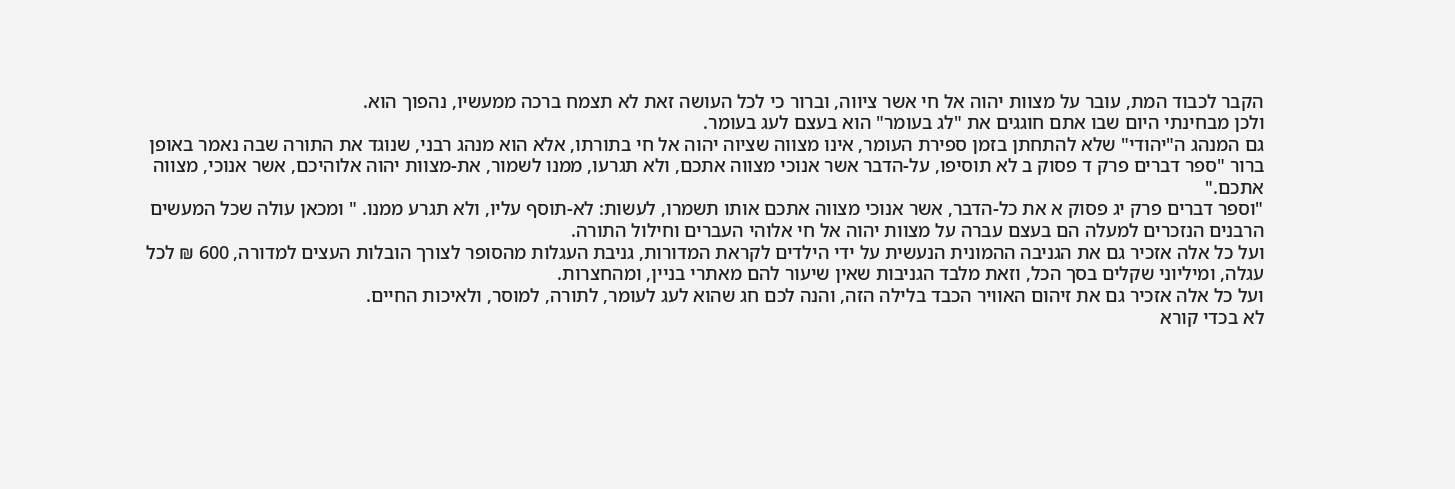הקבר לכבוד המת, עובר על מצוות יהוה אל חי אשר ציווה, וברור כי לכל העושה זאת לא תצמח ברכה ממעשיו, נהפוך הוא.
ולכן מבחינתי היום שבו אתם חוגגים את "לג בעומר" הוא בעצם לעג בעומר.
גם המנהג ה"יהודי" שלא להתחתן בזמן ספירת העומר, אינו מצווה שציוה יהוה אל חי בתורתו, אלא הוא מנהג רבני, שנוגד את התורה שבה נאמר באופן ברור "ספר דברים פרק ד פסוק ב לא תוסיפו, על-הדבר אשר אנוכי מצווה אתכם, ולא תגרעו, ממנו לשמור, את-מצוות יהוה אלוהיכם, אשר אנוכי, מצווה אתכם."
"וספר דברים פרק יג פסוק א את כל-הדבר, אשר אנוכי מצווה אתכם אותו תשמרו, לעשות: לא-תוסף עליו, ולא תגרע ממנו. " ומכאן עולה שכל המעשים הרבנים הנזכרים למעלה הם בעצם עברה על מצוות יהוה אל חי אלוהי העברים וחילול התורה.
ועל כל אלה אזכיר גם את הגניבה ההמונית הנעשית על ידי הילדים לקראת המדורות, גניבת העגלות מהסופר לצורך הובלות העצים למדורה, 600 ₪ לכל עגלה, ומיליוני שקלים בסך הכל, וזאת מלבד הגניבות שאין שיעור להם מאתרי בניין, ומהחצרות.
ועל כל אלה אזכיר גם את זיהום האוויר הכבד בלילה הזה, והנה לכם חג שהוא לעג לעומר, לתורה, למוסר, ולאיכות החיים.
לא בכדי קורא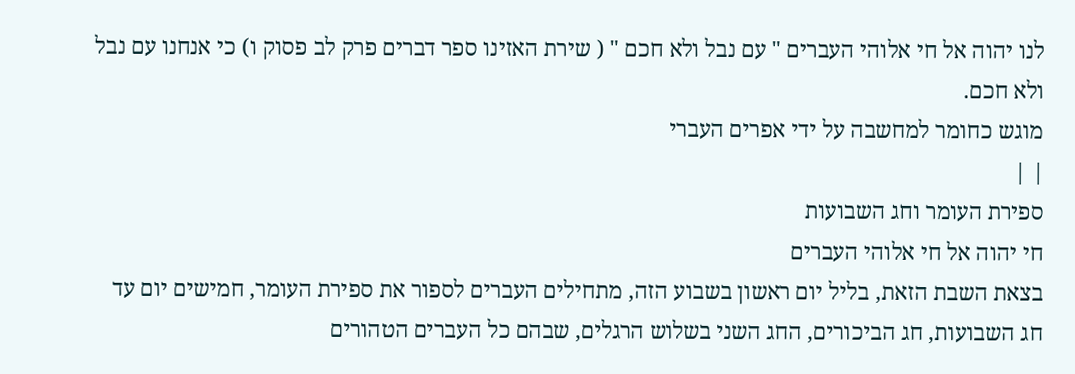לנו יהוה אל חי אלוהי העברים " עם נבל ולא חכם " ( שירת האזינו ספר דברים פרק לב פסוק ו) כי אנחנו עם נבל ולא חכם.
מוגש כחומר למחשבה על ידי אפרים העברי
| |
ספירת העומר וחג השבועות
חי יהוה אל חי אלוהי העברים
בצאת השבת הזאת, בליל יום ראשון בשבוע הזה, מתחילים העברים לספור את ספירת העומר, חמישים יום עד חג השבועות, חג הביכורים, החג השני בשלוש הרגלים, שבהם כל העברים הטהורים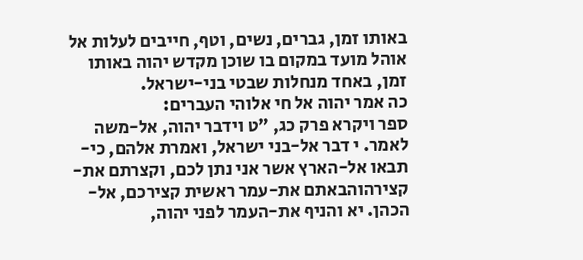באותו זמן, גברים, נשים, וטף, חייבים לעלות אל אוהל מועד במקום בו שוכן מקדש יהוה באותו זמן, באחד מנחלות שבטי בני-ישראל.
כה אמר יהוה אל חי אלוהי העברים:
ספר ויקרא פרק כג, "ט וידבר יהוה, אל-משה לאמר. י דבר אל-בני ישראל, ואמרת אלהם, כי-תבאו אל-הארץ אשר אני נתן לכם, וקצרתם את-קצירהוהבאתם את-עמר ראשית קצירכם, אל-הכהן. יא והניף את-העמר לפני יהוה,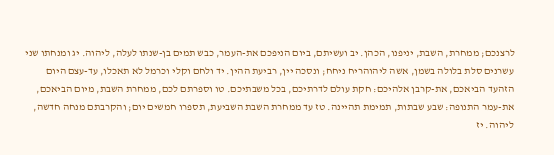לרצנכם; ממחרת, השבת, יניפנו, הכהן. יב ועשיתם, ביום הניפכם את-העמר, כבש תמים בן-שנתו לעלה, ליהוה. יג ומנחתו שני עשרנים סלת בלולה בשמן, אשה ליהוהריח ניחח; ונסכה יין, רביעת ההין. יד ולחם וקלי וכרמל לא תאכלו, עד-עצם היום הזהעד הביאכם, את-קרבן אלהיכם: חקת עולם לדרתיכם, בכל משבתיכם. טו וספרתם לכם, ממחרת השבת, מיום הביאכם, את-עמר התנופה: שבע שבתות, תמימת תהיינה. טז עד ממחרת השבת השביעת, תספרו חמשים יום; והקרבתם מנחה חדשה, ליהוה. יז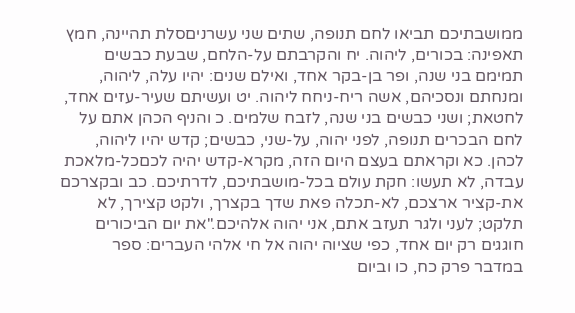ממושבתיכם תביאו לחם תנופה, שתים שני עשרניםסלת תהיינה, חמץ תאפינה: בכורים, ליהוה. יח והקרבתם על-הלחם, שבעת כבשים תמימם בני שנה, ופר בן-בקר אחד, ואילם שנים: יהיו עלה, ליהוה, ומנחתם ונסכיהם, אשה ריח-ניחח ליהוה. יט ועשיתם שעיר-עזים אחד, לחטאת; ושני כבשים בני שנה, לזבח שלמים. כ והניף הכהן אתם על לחם הבכרים תנופה, לפני יהוה, על-שני, כבשים; קדש יהיו ליהוה, לכהן. כא וקראתם בעצם היום הזה, מקרא-קדש יהיה לכםכל-מלאכת עבדה, לא תעשו: חקת עולם בכל-מושבתיכם, לדרתיכם. כב ובקצרכם את-קציר ארצכם, לא-תכלה פאת שדך בקצרך, ולקט קצירך, לא תלקט; לעני ולגר תעזב אתם, אני יהוה אלהיכם."את יום הביכורים חוגגים רק יום אחד, כפי שציוה יהוה אל חי אלהי העברים: ספר במדבר פרק כח, כו וביום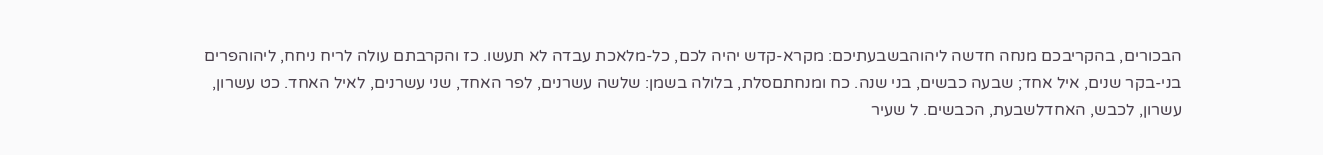הבכורים, בהקריבכם מנחה חדשה ליהוהבשבעתיכם: מקרא-קדש יהיה לכם, כל-מלאכת עבדה לא תעשו. כז והקרבתם עולה לריח ניחח, ליהוהפרים בני-בקר שנים, איל אחד; שבעה כבשים, בני שנה. כח ומנחתםסלת, בלולה בשמן: שלשה עשרנים, לפר האחד, שני עשרנים, לאיל האחד. כט עשרון, עשרון, לכבש, האחדלשבעת, הכבשים. ל שעיר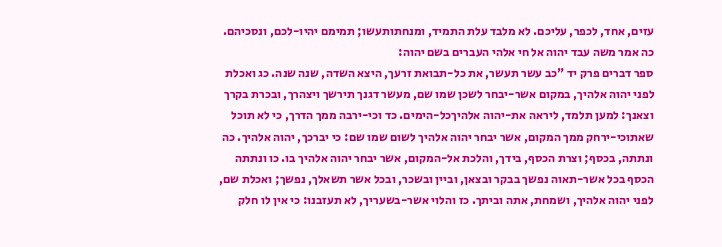עזים, אחד, לכפר, עליכם. לא מלבד עלת התמיד, ומנחתותעשו; תמימם יהיו-לכם, ונסכיהם.
כה אמר משה עבד יהוה אל חי אלהי העברים בשם יהוה:
ספר דברים פרק יד "כב עשר תעשר, את כל-תבואת זרעך, היצא השדה, שנה שנה. כג ואכלת לפני יהוה אלהיך, במקום אשר-יבחר לשכן שמו שם, מעשר דגנך תירשך ויצהרך, ובכרת בקרך וצאנך: למען תלמד, ליראה את-יהוה אלהיךכל-הימים. כד וכי-ירבה ממך הדרך, כי לא תוכל שאתוכי-ירחק ממך המקום, אשר יבחר יהוה אלהיך לשום שמו שם: כי יברכך, יהוה אלהיך. כה ונתתה, בכסף; וצרת הכסף, בידך, והלכת אל-המקום, אשר יבחר יהוה אלהיך בו. כו ונתתה הכסף בכל אשר-תאוה נפשך בבקר ובצאן, וביין ובשכר, ובכל אשר תשאלך, נפשך; ואכלת שם, לפני יהוה אלהיך, ושמחת, אתה וביתך. כז והלוי אשר-בשעריך, לא תעזבנו: כי אין לו חלק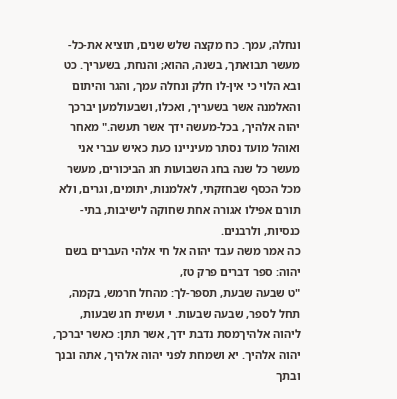ונחלה, עמך. כח מקצה שלש שנים, תוציא את-כל-מעשר תבואתך, בשנה, ההוא; והנחת, בשעריך. כט ובא הלוי כי אין-לו חלק ונחלה עמך, והגר והיתום והאלמנה אשר בשעריך, ואכלו, ושבעולמען יברכך יהוה אלהיך, בכל-מעשה ידך אשר תעשה." מאחר ואוהל מועד נסתר מעיניינו כעת כאיש עברי אני מעשר כל שנה בחג השבועות חג הביכורים, מעשר מכל הכסף שבחזקתי, לאלמנות, יתומים, וגרים, ולא תורם אפילו אגורה אחת שחוקה לישיבות, בתי-כנסיות, ולרבנים.
כה אמר משה עבד יהוה אל חי אלהי העברים בשם יהוה: ספר דברים פרק טז,
"ט שבעה שבעת, תספר-לך: מהחל חרמש, בקמה, תחל לספר, שבעה שבעות. י ועשית חג שבעות, ליהוה אלהיךמסת נדבת ידך, אשר תתן: כאשר יברכך, יהוה אלהיך. יא ושמחת לפני יהוה אלהיך, אתה ובנך ובתך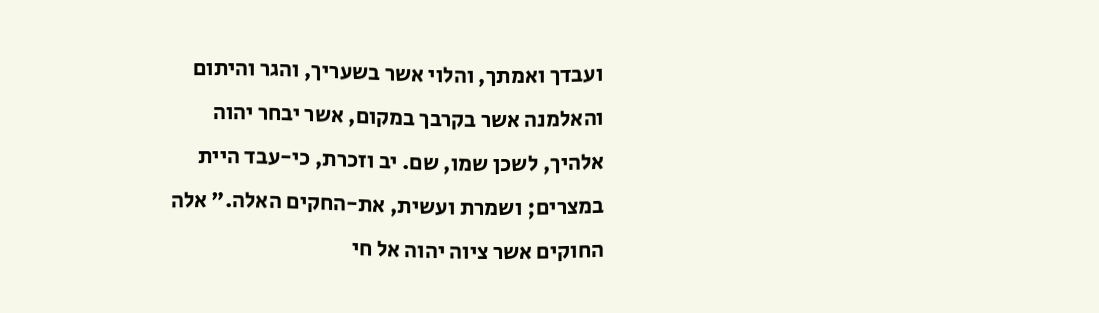ועבדך ואמתך, והלוי אשר בשעריך, והגר והיתום והאלמנה אשר בקרבך במקום, אשר יבחר יהוה אלהיך, לשכן שמו, שם. יב וזכרת, כי-עבד היית במצרים; ושמרת ועשית, את-החקים האלה." אלה החוקים אשר ציוה יהוה אל חי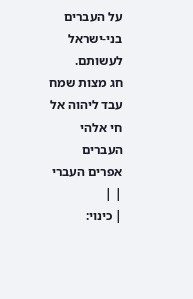על העברים בני-ישראל לעשותם.
חג מצות שמח
עבד ליהוה אל חי אלהי העברים
אפרים העברי
| |
| כינוי: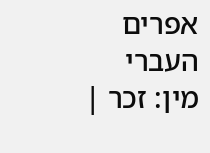אפרים העברי מין: זכר |